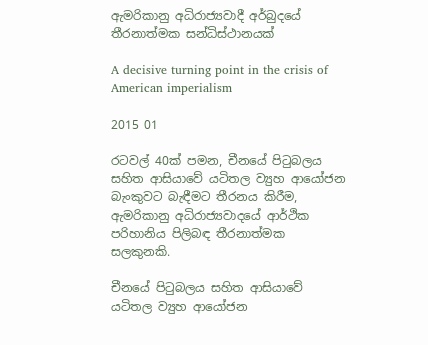ඇමරිකානු අධිරාජ්‍යවාදී අර්බුදයේ තීරනාත්මක සන්ධිස්ථානයක්

A decisive turning point in the crisis of American imperialism

2015 01

රටවල් 40ක් පමන, චීනයේ පිටුබලය සහිත ආසියාවේ යටිතල ව්‍යුහ ආයෝජන බැංකුවට බැඳීමට තීරනය කිරීම, ඇමරිකානු අධිරාජ්‍යවාදයේ ආර්ථික පරිහානිය පිලිබඳ තීරනාත්මක සලකුනකි.

චීනයේ පිටුබලය සහිත ආසියාවේ යටිතල ව්‍යුහ ආයෝජන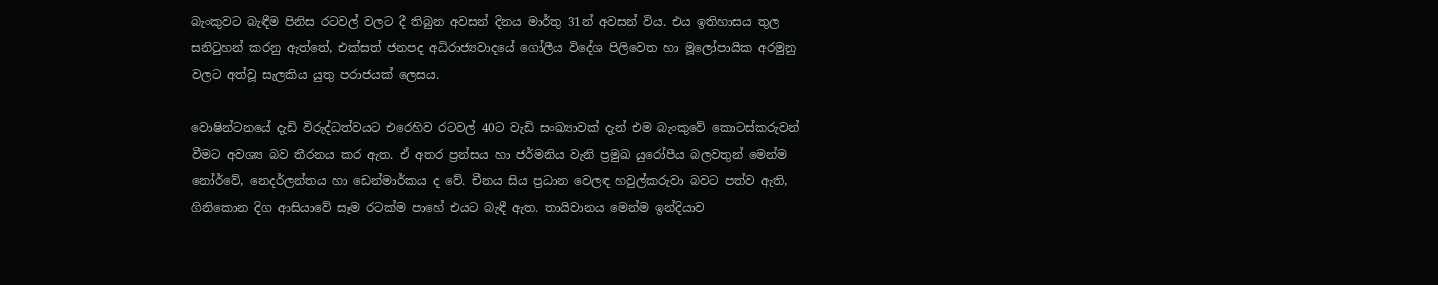බැංකුවට බැඳීම පිනිස රටවල් වලට දී තිබුන අවසන් දිනය මාර්තු 31න් අවසන් විය. එය ඉතිහාසය තුල සනිටුහන් කරනු ඇත්තේ, එක්සත් ජනපද අධිරාජ්‍යවාදයේ ගෝලීය විදේශ පිලිවෙත හා මූලෝපායික අරමුනු වලට අත්වූ සැලකිය යුතු පරාජයක් ලෙසය.

වොෂින්ටනයේ දැඩි විරුද්ධත්වයට එරෙහිව රටවල් 40ට වැඩි සංඛ්‍යාවක් දැන් එම බැංකුවේ කොටස්කරුවන් වීමට අවශ්‍ය බව තීරනය කර ඇත. ඒ අතර ප්‍රන්සය හා ජර්මනිය වැනි ප්‍රමුඛ යුරෝපීය බලවතුන් මෙන්ම නෝර්වේ, නෙදර්ලන්තය හා ඩෙන්මාර්කය ද වේ. චීනය සිය ප්‍රධාන වෙලඳ හවුල්කරුවා බවට පත්ව ඇති, ගිනිකොන දිග ආසියාවේ සෑම රටක්ම පාහේ එයට බැඳී ඇත. තායිවානය මෙන්ම ඉන්දියාව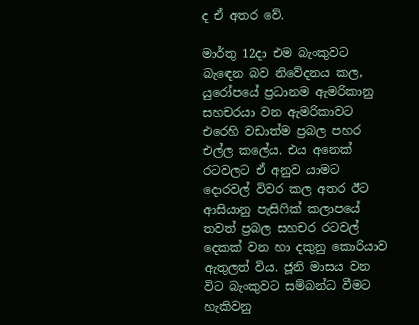ද ඒ අතර වේ.

මාර්තු 12දා එම බැංකුවට බැඳෙන බව නිවේදනය කල, යුරෝපයේ ප්‍රධානම ඇමරිකානු සහචරයා වන ඇමරිකාවට එරෙහි වඩාත්ම ප්‍රබල පහර එල්ල කලේය. එය අනෙක් රටවලට ඒ අනුව යාමට දොරවල් විවර කල අතර ඊට ආසියානු පැසිෆික් කලාපයේ තවත් ප්‍රබල සහචර රටවල් දෙකක් වන හා දකුනු කොරියාව ඇතුලත් විය. ජූනි මාසය වන විට බැංකුවට සම්බන්ධ වීමට හැකිවනු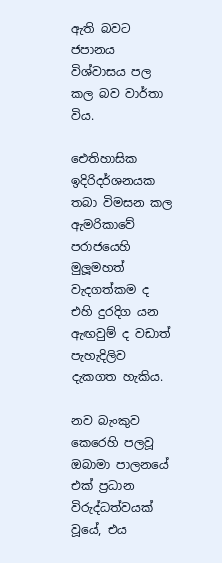ඇති බවට ජපානය විශ්වාසය පල කල බව වාර්තා විය.

ඓතිහාසික ඉදිරිදර්ශනයක තබා විමසන කල ඇමරිකාවේ පරාජයෙහි මුලූමහත් වැදගත්කම ද එහි දුරදිග යන ඇඟවුම් ද වඩාත් පැහැදිලිව දැකගත හැකිය.

නව බැංකුව කෙරෙහි පලවූ ඔබාමා පාලනයේ එක් ප්‍රධාන විරුද්ධත්වයක් වූයේ, එය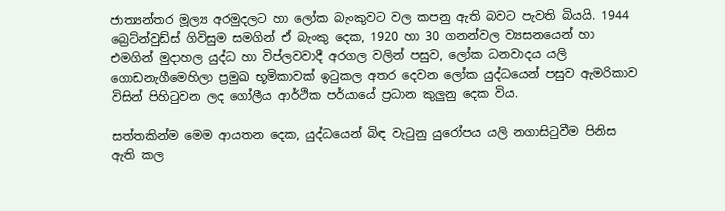ජාත්‍යන්තර මූල්‍ය අරමුදලට හා ලෝක බැංකුවට වල කපනු ඇති බවට පැවති බියයි. 1944 බ්‍රෙට්න්වුඩ්ස් ගිවිසුම සමගින් ඒ බැංකු දෙක, 1920 හා 30 ගනන්වල ව්‍යසනයෙන් හා එමගින් මුදාහල යුද්ධ හා විප්ලවවාදී අරගල වලින් පසුව, ලෝක ධනවාදය යලි ගොඩනැගීමෙහිලා ප්‍රමුඛ භූමිකාවක් ඉටුකල අතර දෙවන ලෝක යුද්ධයෙන් පසුව ඇමරිකාව විසින් පිහිටුවන ලද ගෝලීය ආර්ථික පර්යායේ ප්‍රධාන කුලුනු දෙක විය.

සත්තකින්ම මෙම ආයතන දෙක, යුද්ධයෙන් බිඳ වැටුනු යුරෝපය යලි නගාසිටුවීම පිනිස ඇති කල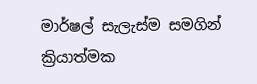මාර්ෂල් සැලැස්ම සමගින් ක්‍රියාත්මක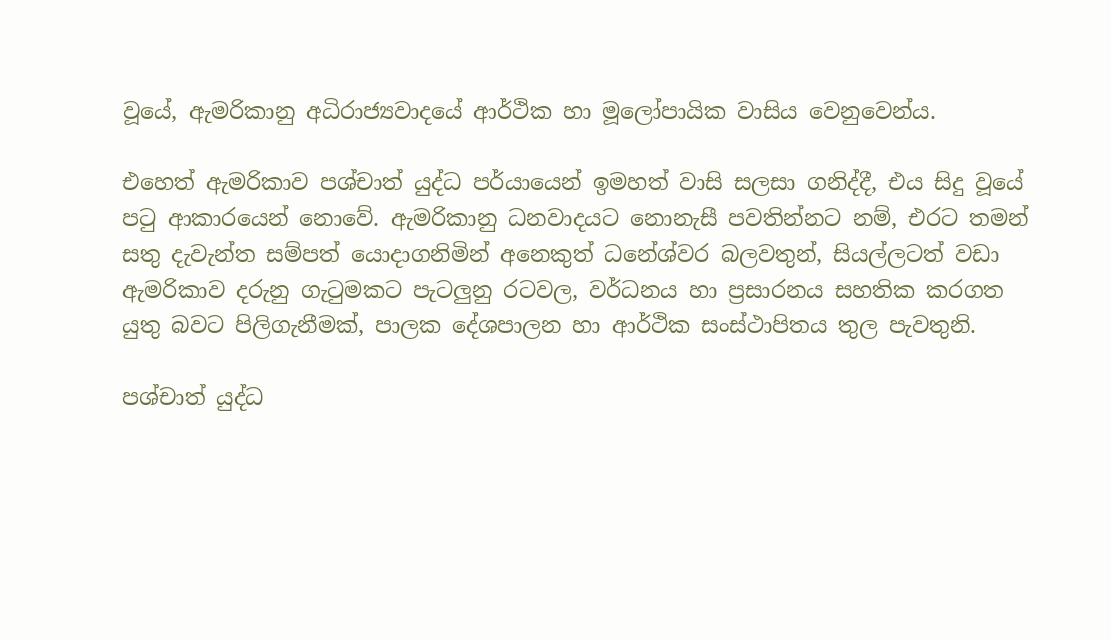වූයේ, ඇමරිකානු අධිරාජ්‍යවාදයේ ආර්ථික හා මූලෝපායික වාසිය වෙනුවෙන්ය.

එහෙත් ඇමරිකාව පශ්චාත් යුද්ධ පර්යායෙන් ඉමහත් වාසි සලසා ගනිද්දී, එය සිදු වූයේ පටු ආකාරයෙන් නොවේ. ඇමරිකානු ධනවාදයට නොනැසී පවතින්නට නම්, එරට තමන් සතු දැවැන්ත සම්පත් යොදාගනිමින් අනෙකුත් ධනේශ්වර බලවතුන්, සියල්ලටත් වඩා ඇමරිකාව දරුනු ගැටුමකට පැටලුනු රටවල, වර්ධනය හා ප්‍රසාරනය සහතික කරගත යුතු බවට පිලිගැනීමක්, පාලක දේශපාලන හා ආර්ථික සංස්ථාපිතය තුල පැවතුනි.

පශ්චාත් යුද්ධ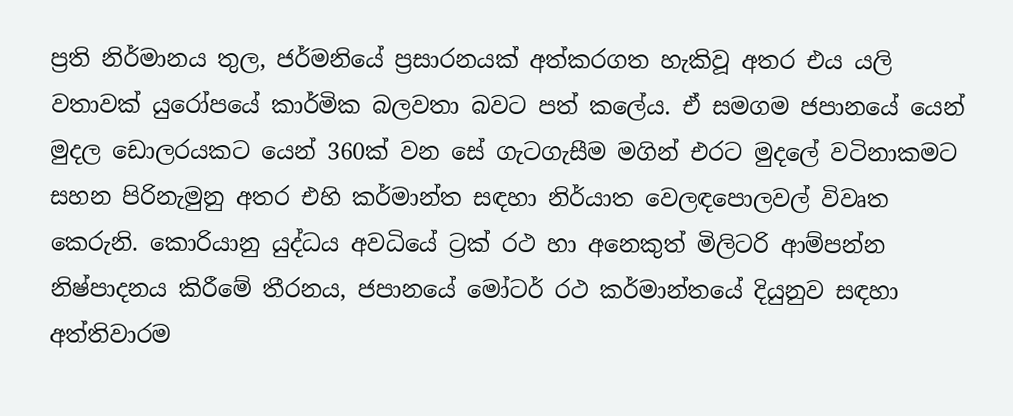ප්‍රති නිර්මානය තුල, ජර්මනියේ ප්‍රසාරනයක් අත්කරගත හැකිවූ අතර එය යලි වතාවක් යුරෝපයේ කාර්මික බලවතා බවට පත් කලේය. ඒ සමගම ජපානයේ යෙන් මුදල ඩොලරයකට යෙන් 360ක් වන සේ ගැටගැසීම මගින් එරට මුදලේ වටිනාකමට සහන පිරිනැමුනු අතර එහි කර්මාන්ත සඳහා නිර්යාත වෙලඳපොලවල් විවෘත කෙරුනි. කොරියානු යුද්ධය අවධියේ ට්‍රක් රථ හා අනෙකුත් මිලිටරි ආම්පන්න නිෂ්පාදනය කිරීමේ තීරනය, ජපානයේ මෝටර් රථ කර්මාන්තයේ දියුනුව සඳහා අත්තිවාරම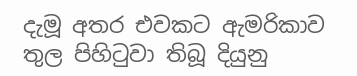දැමූ අතර එවකට ඇමරිකාව තුල පිහිටුවා තිබූ දියුනු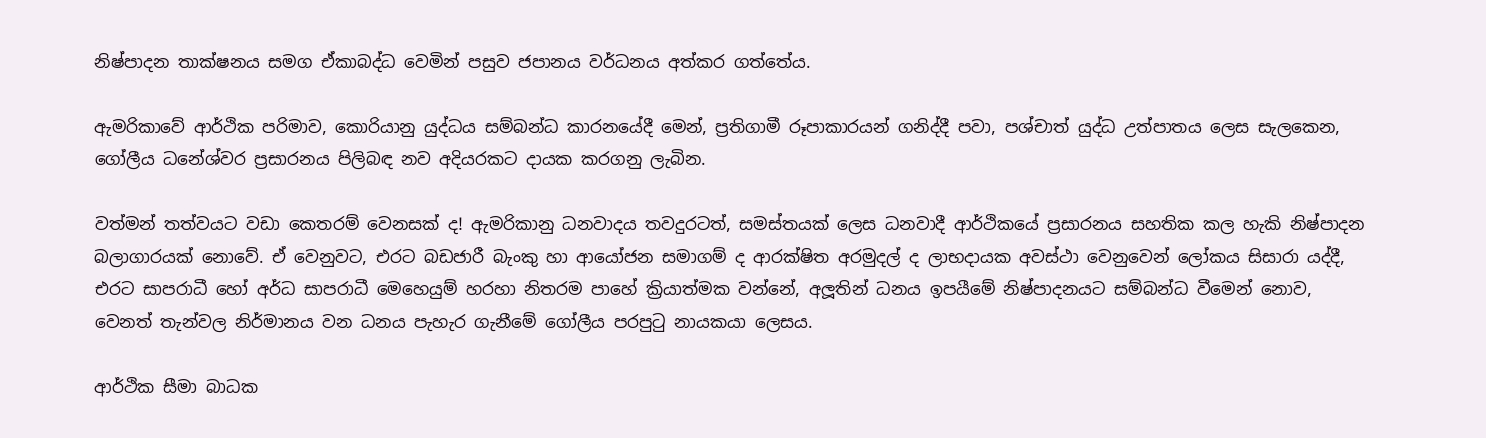නිෂ්පාදන තාක්ෂනය සමග ඒකාබද්ධ වෙමින් පසුව ජපානය වර්ධනය අත්කර ගත්තේය.

ඇමරිකාවේ ආර්ථික පරිමාව, කොරියානු යුද්ධය සම්බන්ධ කාරනයේදී මෙන්, ප්‍රතිගාමී රූපාකාරයන් ගනිද්දී පවා, පශ්චාත් යුද්ධ උත්පාතය ලෙස සැලකෙන, ගෝලීය ධනේශ්වර ප්‍රසාරනය පිලිබඳ නව අදියරකට දායක කරගනු ලැබින.

වත්මන් තත්වයට වඩා කෙතරම් වෙනසක් ද! ඇමරිකානු ධනවාදය තවදුරටත්, සමස්තයක් ලෙස ධනවාදී ආර්ථිකයේ ප්‍රසාරනය සහතික කල හැකි නිෂ්පාදන බලාගාරයක් නොවේ. ඒ වෙනුවට, එරට බඩජාරී බැංකු හා ආයෝජන සමාගම් ද ආරක්ෂිත අරමුදල් ද ලාභදායක අවස්ථා වෙනුවෙන් ලෝකය සිසාරා යද්දී, එරට සාපරාධී හෝ අර්ධ සාපරාධී මෙහෙයුම් හරහා නිතරම පාහේ ක්‍රියාත්මක වන්නේ, අලූතින් ධනය ඉපයීමේ නිෂ්පාදනයට සම්බන්ධ වීමෙන් නොව, වෙනත් තැන්වල නිර්මානය වන ධනය පැහැර ගැනීමේ ගෝලීය පරපුටු නායකයා ලෙසය.

ආර්ථික සීමා බාධක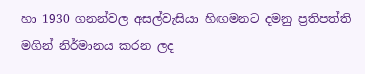හා 1930 ගනන්වල අසල්වැසියා හිඟමනට දමනු ප්‍රතිපත්ති මගින් නිර්මානය කරන ලද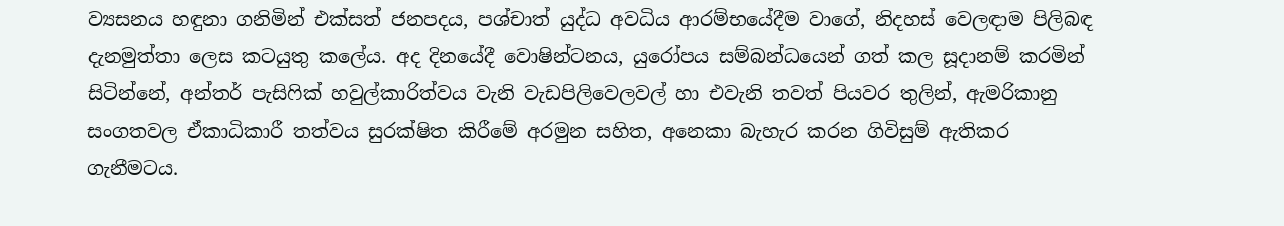ව්‍යසනය හඳුනා ගනිමින් එක්සත් ජනපදය, පශ්චාත් යුද්ධ අවධිය ආරම්භයේදීම වාගේ, නිදහස් වෙලඳාම පිලිබඳ දැනමුත්තා ලෙස කටයුතු කලේය. අද දිනයේදී වොෂින්ටනය, යුරෝපය සම්බන්ධයෙන් ගත් කල සූදානම් කරමින් සිටින්නේ, අන්තර් පැසිෆික් හවුල්කාරිත්වය වැනි වැඩපිලිවෙලවල් හා එවැනි තවත් පියවර තුලින්, ඇමරිකානු සංගතවල ඒකාධිකාරී තත්වය සුරක්ෂිත කිරීමේ අරමුන සහිත, අනෙකා බැහැර කරන ගිවිසුම් ඇතිකර ගැනීමටය.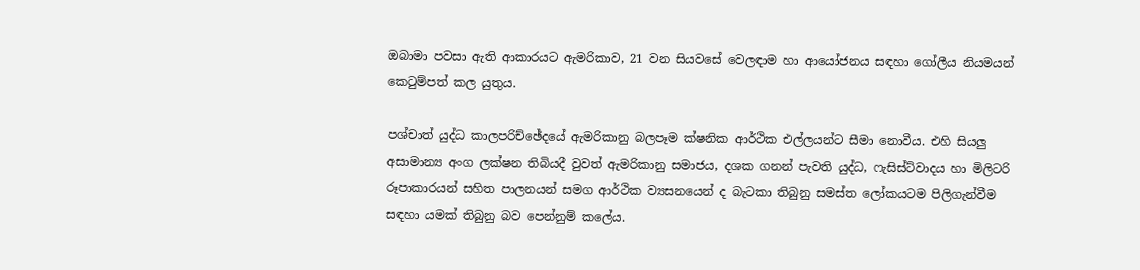ඔබාමා පවසා ඇති ආකාරයට ඇමරිකාව, 21 වන සියවසේ වෙලඳාම හා ආයෝජනය සඳහා ගෝලීය නියමයන් කෙටුම්පත් කල යුතුය.

පශ්චාත් යුද්ධ කාලපරිච්ඡේදයේ ඇමරිකානු බලපෑම ක්ෂනික ආර්ථික එල්ලයන්ට සීමා නොවීය. එහි සියලු අසාමාන්‍ය අංග ලක්ෂන තිබියදී වුවත් ඇමරිකානු සමාජය, දශක ගනන් පැවති යුද්ධ, ෆැසිස්ට්වාදය හා මිලිටරි රූපාකාරයන් සහිත පාලනයන් සමග ආර්ථික ව්‍යසනයෙන් ද බැටකා තිබුනු සමස්ත ලෝකයටම පිලිගැන්වීම සඳහා යමක් තිබුනු බව පෙන්නුම් කලේය.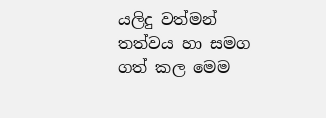යලිදු වත්මන් තත්වය හා සමග ගත් කල මෙම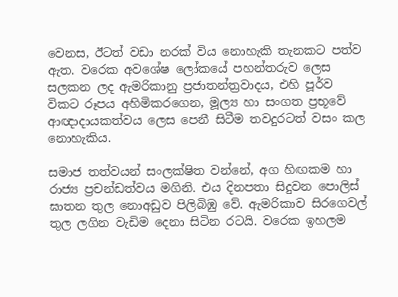වෙනස, ඊටත් වඩා නරක් විය නොහැකි තැනකට පත්ව ඇත. වරෙක අවශේෂ ලෝකයේ පහන්තරුව ලෙස සලකන ලද ඇමරිකානු ප්‍රජාතන්ත්‍රවාදය, එහි පූර්ව විකට රූපය අහිමිකරගෙන, මූල්‍ය හා සංගත ප්‍රභූවේ ආඥාදායකත්වය ලෙස පෙනී සිටීම තවදුරටත් වසං කල නොහැකිය.

සමාජ තත්වයන් සංලක්ෂිත වන්නේ, අග හිඟකම හා රාජ්‍ය ප්‍රචන්ඩත්වය මගිනි. එය දිනපතා සිදුවන පොලිස් ඝාතන තුල නොඅඩුව පිලිබිඹු වේ. ඇමරිකාව සිරගෙවල් තුල ලගින වැඩිම දෙනා සිටින රටයි. වරෙක ඉහලම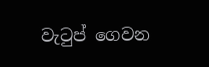වැටුප් ගෙවන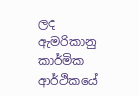ලද ඇමරිකානු කාර්මික ආර්ථිකයේ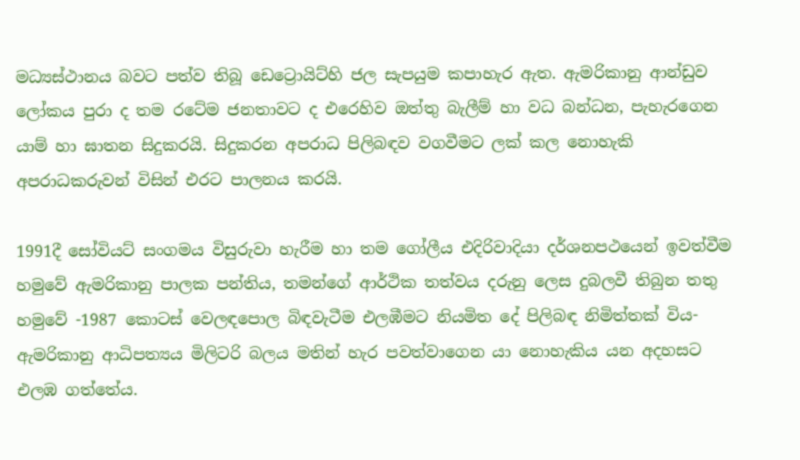මධ්‍යස්ථානය බවට පත්ව තිබූ ඩෙට්‍රොයිට්හි ජල සැපයුම කපාහැර ඇත. ඇමරිකානු ආන්ඩුව ලෝකය පුරා ද තම රටේම ජනතාවට ද එරෙහිව ඔත්තු බැලීම් හා වධ බන්ධන, පැහැරගෙන යාම් හා ඝාතන සිදුකරයි. සිදුකරන අපරාධ පිලිබඳව වගවීමට ලක් කල නොහැකි අපරාධකරුවන් විසින් එරට පාලනය කරයි.

1991දී සෝවියට් සංගමය විසුරුවා හැරීම හා තම ගෝලීය එදිරිවාදියා දර්ශනපථයෙන් ඉවත්වීම හමුවේ ඇමරිකානු පාලක පන්තිය, තමන්ගේ ආර්ථික තත්වය දරුනු ලෙස දුබලවී තිබුන තතු හමුවේ -1987 කොටස් වෙලඳපොල බිඳවැටීම එලඹීමට නියමිත දේ පිලිබඳ නිමිත්තක් විය- ඇමරිකානු ආධිපත්‍යය මිලිටරි බලය මතින් හැර පවත්වාගෙන යා නොහැකිය යන අදහසට එලඹ ගත්තේය.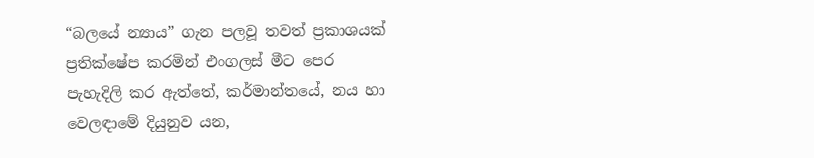“බලයේ න්‍යාය” ගැන පලවූ තවත් ප්‍රකාශයක් ප්‍රතික්ෂේප කරමින් එංගලස් මීට පෙර පැහැදිලි කර ඇත්තේ, කර්මාන්තයේ, නය හා වෙලඳාමේ දියුනුව යන,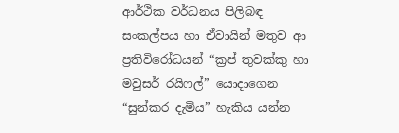ආර්ථික වර්ධනය පිලිබඳ සංකල්පය හා ඒවායින් මතුව ආ ප්‍රතිවිරෝධයන් “ක්‍රප් තුවක්කු හා මවුසර් රයිෆල්” යොදාගෙන “සුන්කර දැමිය” හැකිය යන්න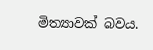මිත්‍යාවක් බවය.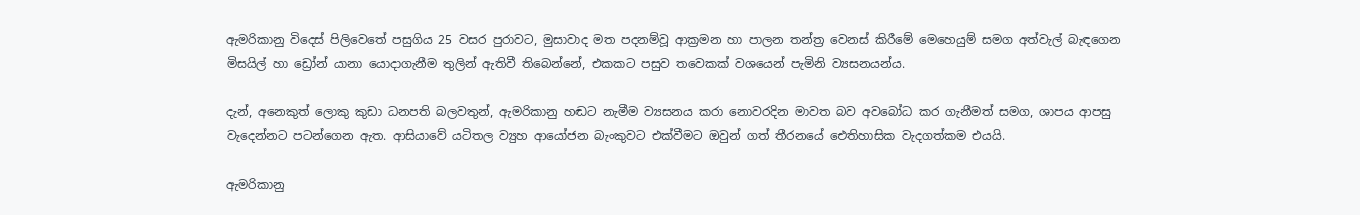ඇමරිකානු විදෙස් පිලිවෙතේ පසුගිය 25 වසර පුරාවට, මුසාවාද මත පදනම්වූ ආක්‍රමන හා පාලන තන්ත්‍ර වෙනස් කිරීමේ මෙහෙයුම් සමග අත්වැල් බැඳගෙන මිසයිල් හා ඩ්‍රෝන් යානා යොදාගැනීම තුලින් ඇතිවී තිබෙන්නේ, එකකට පසුව තවෙකක් වශයෙන් පැමිනි ව්‍යසනයන්ය.

දැන්, අනෙකුත් ලොකු කුඩා ධනපති බලවතුන්, ඇමරිකානු හඬට නැමීම ව්‍යසනය කරා නොවරදින මාවත බව අවබෝධ කර ගැනීමත් සමග, ශාපය ආපසු වැදෙන්නට පටන්ගෙන ඇත. ආසියාවේ යටිතල ව්‍යුහ ආයෝජන බැංකුවට එක්වීමට ඔවුන් ගත් තීරනයේ ඓතිහාසික වැදගත්කම එයයි.

ඇමරිකානු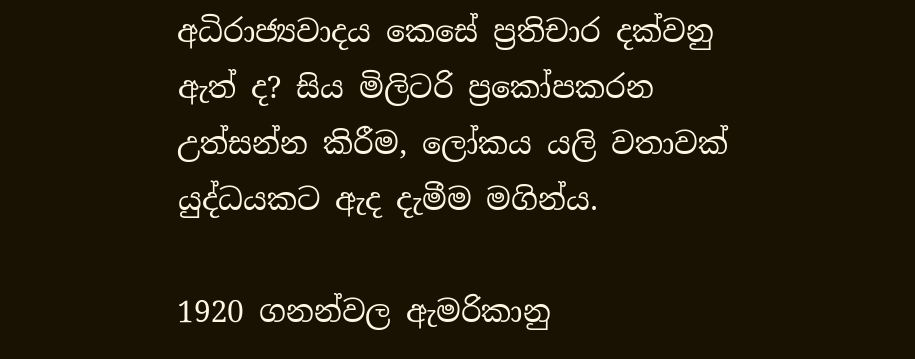අධිරාජ්‍යවාදය කෙසේ ප්‍රතිචාර දක්වනු ඇත් ද? සිය මිලිටරි ප්‍රකෝපකරන උත්සන්න කිරීම, ලෝකය යලි වතාවක් යුද්ධයකට ඇද දැමීම මගින්ය.

1920 ගනන්වල ඇමරිකානු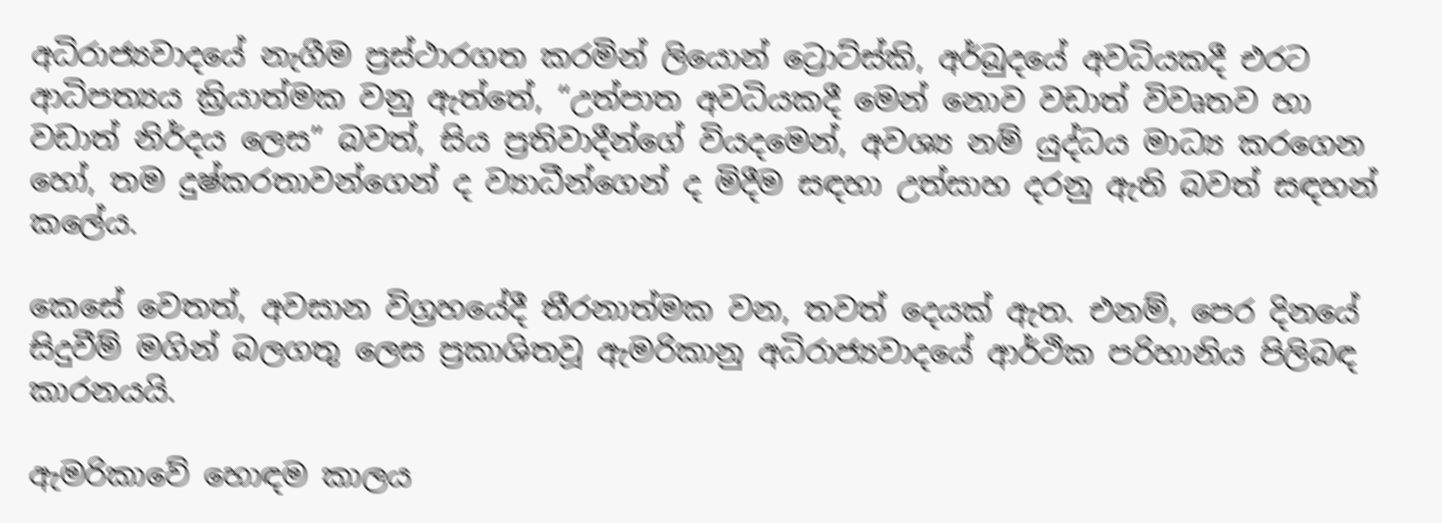අධිරාජ්‍යවාදයේ නැගීම ප්‍රස්ථාරගත කරමින් ලියොන් ට්‍රොට්ස්කි, අර්බුදයේ අවධියකදී එරට ආධිපත්‍යය ක්‍රියාත්මක වනු ඇත්තේ, “උත්පාත අවධියකදී මෙන් නොව වඩාත් විවෘතව හා වඩාත් නිර්දය ලෙස” බවත්, සිය ප්‍රතිවාදීන්ගේ වියදමෙන්, අවශ්‍ය නම් යුද්ධය මාධ්‍ය කරගෙන හෝ, තම දුෂ්කරතාවන්ගෙන් ද ව්‍යාධීන්ගෙන් ද මිදීම සඳහා උත්සාහ දරනු ඇති බවත් සඳහන් කලේය.

කෙසේ වෙතත්, අවසාන විග්‍රහයේදී තීරනාත්මක වන, තවත් දෙයක් ඇත. එනම්, පෙර දිනයේ සිදුවීම් මගින් බලගතු ලෙස ප්‍රකාශිතවූ ඇමරිකානු අධිරාජ්‍යවාදයේ ආර්ථික පරිහානිය පිලිබඳ කාරනයයි.

ඇමරිකාවේ හොඳම කාලය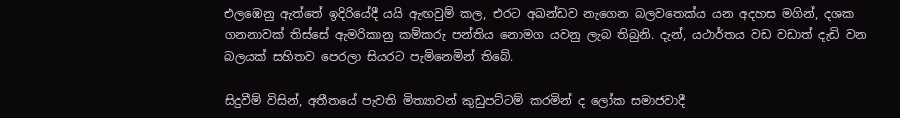එලඹෙනු ඇත්තේ ඉදිරියේදී යයි ඇඟවුම් කල, එරට අඛන්ඩව නැගෙන බලවතෙක්ය යන අදහස මගින්, දශක ගනනාවක් තිස්සේ ඇමරිකානු කම්කරු පන්තිය නොමග යවනු ලැබ තිබුනි. දැන්, යථාර්තය වඩ වඩාත් දැඩි වන බලයක් සහිතව පෙරලා සියරට පැමිනෙමින් තිබේ.

සිදුවීම් විසින්, අතීතයේ පැවති මිත්‍යාවන් කුඩුපට්ටම් කරමින් ද ලෝක සමාජවාදී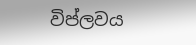විප්ලවය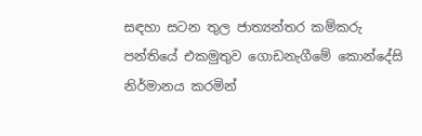සඳහා සටන තුල ජාත්‍යන්තර කම්කරු පන්තියේ එකමුතුව ගොඩනැගීමේ කොන්දේසි නිර්මානය කරමින්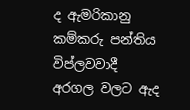ද ඇමරිකානු කම්කරු පන්තිය විප්ලවවාදී අරගල වලට ඇද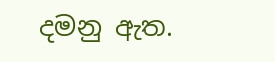දමනු ඇත.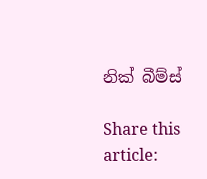නික් බීම්ස්

Share this article: